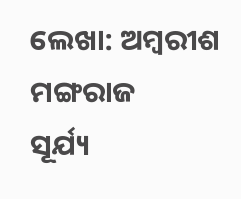ଲେଖା: ଅମ୍ବରୀଶ ମଙ୍ଗରାଜ
ସୂର୍ଯ୍ୟ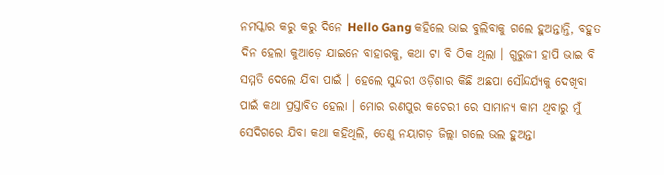ନମସ୍କାର କରୁ କରୁ ଦିନେ Hello Gang କହିଲେ ଭାଇ ବୁଲିବାକୁ ଗଲେ ହୁଅନ୍ତାନ୍ତି, ବହୁତ ଦିନ ହେଲା କୁଆଡ଼େ ଯାଇନେ ବାହାରକୁ, କଥା ଟା ବି ଠିକ ଥିଲା । ଗୁରୁଜୀ ହାପି ଭାଇ ବି ସମ୍ମତି ଦେଲେ ଯିବା ପାଇଁ । ହେଲେ ସୁନ୍ଦରୀ ଓଡ଼ିଶାର କିଛି ଅଛପା ସୌନ୍ଦର୍ଯ୍ୟକୁ ଦେଖିବା ପାଇଁ କଥା ପ୍ରସ୍ତାବିତ ହେଲା । ମୋର ରଣପୁର କଚେରୀ ରେ ସାମାନ୍ୟ କାମ ଥିବାରୁ ମୁଁ ସେଦିଗରେ ଯିବା କଥା କହିଥିଲି, ତେଣୁ ନୟାଗଡ଼ ଜିଲ୍ଲା ଗଲେ ଭଲ ହୁଅନ୍ତା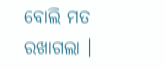ବୋଲି ମତ ରଖାଗଲା ।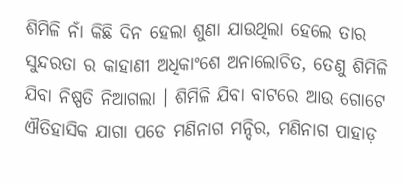ଶିମିଳି ନାଁ କିଛି ଦିନ ହେଲା ଶୁଣା ଯାଉଥିଲା ହେଲେ ତାର ସୁନ୍ଦରତା ର କାହାଣୀ ଅଧିକାଂଶେ ଅନାଲୋଚିତ, ତେଣୁ ଶିମିଳି ଯିବା ନିଷ୍ପତି ନିଆଗଲା । ଶିମିଳି ଯିବା ବାଟରେ ଆଉ ଗୋଟେ ଐତିହାସିକ ଯାଗା ପଡେ ମଣିନାଗ ମନ୍ଦିର, ମଣିନାଗ ପାହାଡ଼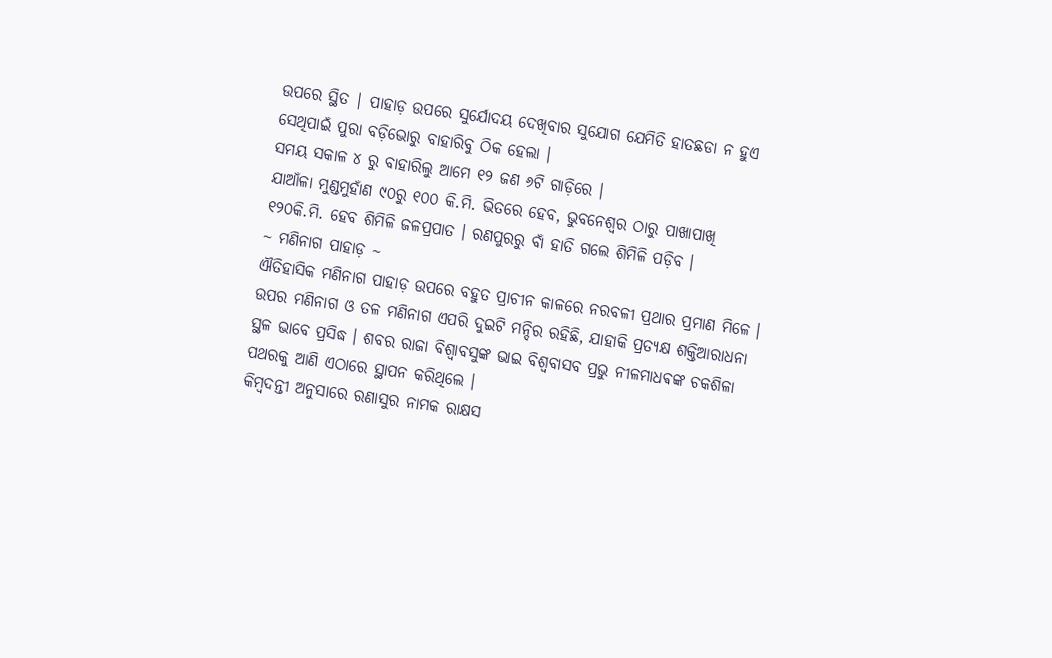ଉପରେ ସ୍ଥିତ | ପାହାଡ଼ ଉପରେ ସୁର୍ଯୋଦୟ ଦେଖିବାର ସୁଯୋଗ ଯେମିତି ହାତଛଡା ନ ହୁଏ ସେଥିପାଇଁ ପୁରା ବଡ଼ିଭୋରୁ ବାହାରିବୁ ଠିକ ହେଲା ।
ସମୟ ସକାଳ ୪ ରୁ ବାହାରିଲୁ ଆମେ ୧୨ ଜଣ ୬ଟି ଗାଡ଼ିରେ ।
ଯାଆଁଳା ମୁଣ୍ଡମୁହାଁଣ ୯୦ରୁ ୧୦୦ କି.ମି. ଭିତରେ ହେବ, ଭୁବନେଶ୍ୱର ଠାରୁ ପାଖାପାଖି ୧୨୦କି.ମି. ହେବ ଶିମିଳି ଜଳପ୍ରପାତ । ରଣପୁରରୁ ବାଁ ହାତି ଗଲେ ଶିମିଳି ପଡ଼ିବ ।
~ ମଣିନାଗ ପାହାଡ଼ ~
ଐତିହାସିକ ମଣିନାଗ ପାହାଡ଼ ଉପରେ ବହୁତ ପ୍ରାଚୀନ କାଳରେ ନରବଳୀ ପ୍ରଥାର ପ୍ରମାଣ ମିଳେ । ଉପର ମଣିନାଗ ଓ ତଳ ମଣିନାଗ ଏପରି ଦୁଇଟି ମନ୍ଦିର ରହିଛି, ଯାହାକି ପ୍ରତ୍ୟକ୍ଷ ଶକ୍ତିଆରାଧନା ସ୍ଥଳ ଭାବେ ପ୍ରସିଦ୍ଧ । ଶବର ରାଜା ବିଶ୍ଵାବସୁଙ୍କ ଭାଇ ବିଶ୍ଵବାସବ ପ୍ରଭୁ ନୀଳମାଧଵଙ୍କ ଚକଶିଳା ପଥରକୁ ଆଣି ଏଠାରେ ସ୍ଥାପନ କରିଥିଲେ ।
କିମ୍ବଦନ୍ତୀ ଅନୁସାରେ ରଣାସୁର ନାମକ ରାକ୍ଷସ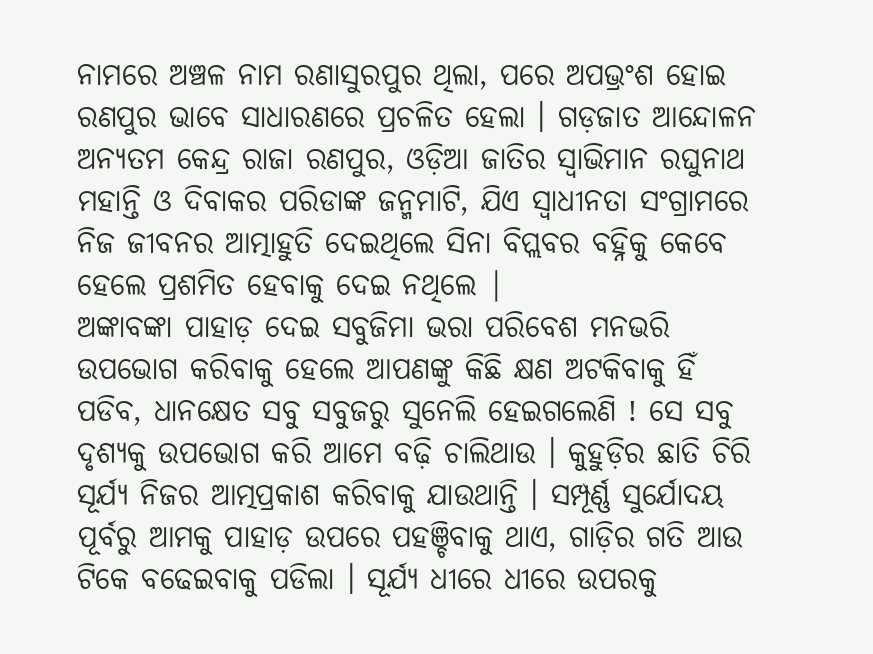ନାମରେ ଅଞ୍ଚଳ ନାମ ରଣାସୁରପୁର ଥିଲା, ପରେ ଅପଭ୍ରଂଶ ହୋଇ ରଣପୁର ଭାବେ ସାଧାରଣରେ ପ୍ରଚଳିତ ହେଲା । ଗଡ଼ଜାତ ଆନ୍ଦୋଳନ ଅନ୍ୟତମ କେନ୍ଦ୍ର ରାଜା ରଣପୁର, ଓଡ଼ିଆ ଜାତିର ସ୍ୱାଭିମାନ ରଘୁନାଥ ମହାନ୍ତି ଓ ଦିବାକର ପରିଡାଙ୍କ ଜନ୍ମମାଟି, ଯିଏ ସ୍ୱାଧୀନତା ସଂଗ୍ରାମରେ ନିଜ ଜୀବନର ଆତ୍ମାହୁତି ଦେଇଥିଲେ ସିନା ବିପ୍ଲବର ବହ୍ନିକୁ କେବେ ହେଲେ ପ୍ରଶମିତ ହେବାକୁ ଦେଇ ନଥିଲେ |
ଅଙ୍କାବଙ୍କା ପାହାଡ଼ ଦେଇ ସବୁଜିମା ଭରା ପରିବେଶ ମନଭରି ଉପଭୋଗ କରିବାକୁ ହେଲେ ଆପଣଙ୍କୁ କିଛି କ୍ଷଣ ଅଟକିବାକୁ ହିଁ ପଡିବ, ଧାନକ୍ଷେତ ସବୁ ସବୁଜରୁ ସୁନେଲି ହେଇଗଲେଣି ! ସେ ସବୁ ଦୃଶ୍ୟକୁ ଉପଭୋଗ କରି ଆମେ ବଢ଼ି ଚାଲିଥାଉ । କୁହୁଡ଼ିର ଛାତି ଚିରି ସୂର୍ଯ୍ୟ ନିଜର ଆତ୍ମପ୍ରକାଶ କରିବାକୁ ଯାଉଥାନ୍ତି । ସମ୍ପୂର୍ଣ୍ଣ ସୁର୍ଯୋଦୟ ପୂର୍ବରୁ ଆମକୁ ପାହାଡ଼ ଉପରେ ପହଞ୍ଚିବାକୁ ଥାଏ, ଗାଡ଼ିର ଗତି ଆଉ ଟିକେ ବଢେଇବାକୁ ପଡିଲା । ସୂର୍ଯ୍ୟ ଧୀରେ ଧୀରେ ଉପରକୁ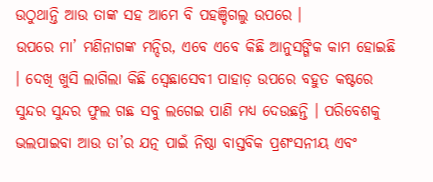ଉଠୁଥାନ୍ତି ଆଉ ତାଙ୍କ ସହ ଆମେ ବି ପହଞ୍ଚିଗଲୁ ଉପରେ ।
ଉପରେ ମା’ ମଣିନାଗଙ୍କ ମନ୍ଦିର, ଏବେ ଏବେ କିଛି ଆନୁସଙ୍ଗିକ କାମ ହୋଇଛି । ଦେଖି ଖୁସି ଲାଗିଲା କିଛି ସ୍ବେଛାସେବୀ ପାହାଡ଼ ଉପରେ ବହୁତ କଷ୍ଟରେ ସୁନ୍ଦର ସୁନ୍ଦର ଫୁଲ ଗଛ ସବୁ ଲଗେଇ ପାଣି ମଧ୍ୟ ଦେଉଛନ୍ତି । ପରିବେଶକୁ ଭଲପାଇବା ଆଉ ତା’ର ଯତ୍ନ ପାଇଁ ନିଷ୍ଠା ବାସ୍ତବିକ ପ୍ରଶଂସନୀୟ ଏବଂ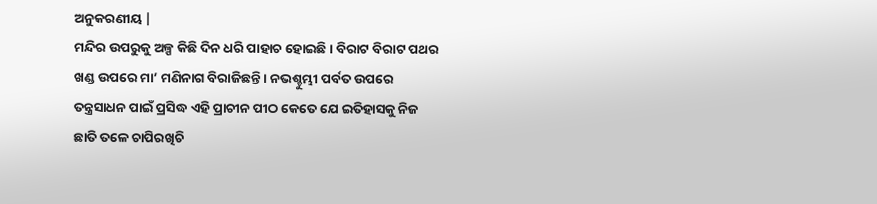ଅନୁକରଣୀୟ |
ମନ୍ଦିର ଉପରୁକୁ ଅଳ୍ପ କିଛି ଦିନ ଧରି ପାହାଚ ହୋଇଛି । ବିରାଟ ବିରାଟ ପଥର ଖଣ୍ଡ ଉପରେ ମା’ ମଣିନାଗ ବିରାଜିଛନ୍ତି । ନଭଶ୍ଚୁମ୍ଭୀ ପର୍ବତ ଉପରେ ତନ୍ତ୍ରସାଧନ ପାଇଁ ପ୍ରସିଦ୍ଧ ଏହି ପ୍ରାଚୀନ ପୀଠ କେତେ ଯେ ଇତିହାସକୁ ନିଜ ଛାତି ତଳେ ଚାପିରଖିଚି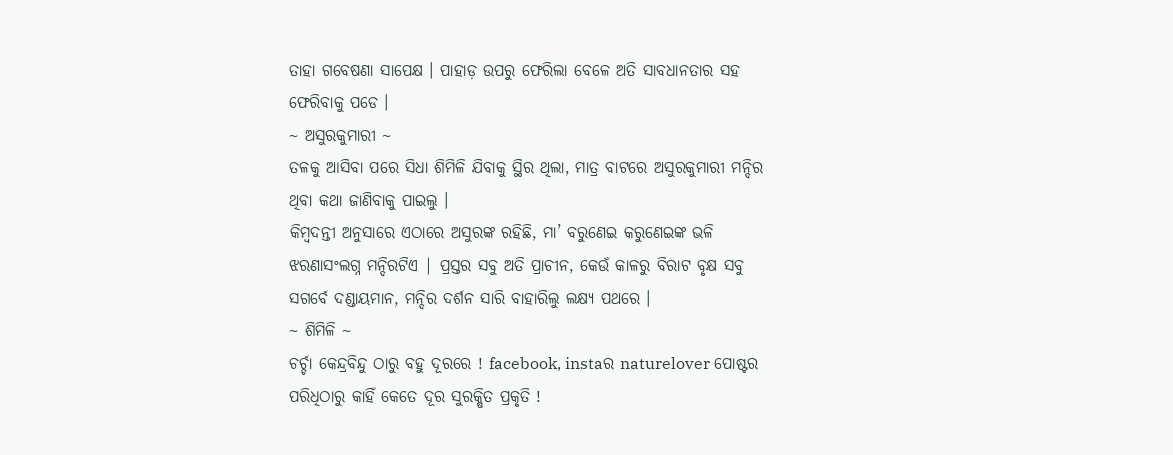ତାହା ଗବେଷଣା ସାପେକ୍ଷ । ପାହାଡ଼ ଉପରୁ ଫେରିଲା ବେଳେ ଅତି ସାବଧାନତାର ସହ ଫେରିବାକୁ ପଡେ ।
~ ଅସୁରକୁମାରୀ ~
ତଳକୁ ଆସିବା ପରେ ସିଧା ଶିମିଳି ଯିବାକୁ ସ୍ଥିର ଥିଲା, ମାତ୍ର ବାଟରେ ଅସୁରକୁମାରୀ ମନ୍ଦିର ଥିବା କଥା ଜାଣିବାକୁ ପାଇଲୁ ।
କିମ୍ବଦନ୍ତୀ ଅନୁସାରେ ଏଠାରେ ଅସୁରଙ୍କ ରହିଛି, ମା’ ବରୁଣେଇ କରୁଣେଇଙ୍କ ଭଳି ଝରଣାସଂଲଗ୍ନ ମନ୍ଦିରଟିଏ | ପ୍ରସ୍ତର ସବୁ ଅତି ପ୍ରାଚୀନ, କେଉଁ କାଳରୁ ବିରାଟ ବୃକ୍ଷ ସବୁ ସଗର୍ବେ ଦଣ୍ଡାୟମାନ, ମନ୍ଦିର ଦର୍ଶନ ସାରି ବାହାରିଲୁ ଲକ୍ଷ୍ୟ ପଥରେ ।
~ ଶିମିଳି ~
ଚର୍ଚ୍ଚା କେନ୍ଦ୍ରବିନ୍ଦୁ ଠାରୁ ବହୁ ଦୂରରେ ! facebook, instaର naturelover ପୋଷ୍ଟର ପରିଧିଠାରୁ କାହିଁ କେତେ ଦୂର ସୁରକ୍ଷିତ ପ୍ରକୃତି !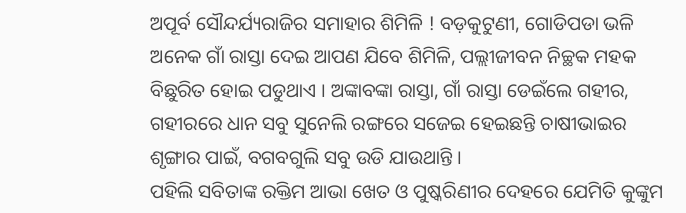ଅପୂର୍ବ ସୌନ୍ଦର୍ଯ୍ୟରାଜିର ସମାହାର ଶିମିଳି ! ବଡ଼କୁଟୁଣୀ, ଗୋଡିପଡା ଭଳି ଅନେକ ଗାଁ ରାସ୍ତା ଦେଇ ଆପଣ ଯିବେ ଶିମିଳି, ପଲ୍ଲୀଜୀବନ ନିଚ୍ଛକ ମହକ ବିଛୁରିତ ହୋଇ ପଡୁଥାଏ । ଅଙ୍କାବଙ୍କା ରାସ୍ତା, ଗାଁ ରାସ୍ତା ଡେଇଁଲେ ଗହୀର, ଗହୀରରେ ଧାନ ସବୁ ସୁନେଲି ରଙ୍ଗରେ ସଜେଇ ହେଇଛନ୍ତି ଚାଷୀଭାଇର ଶୃଙ୍ଗାର ପାଇଁ, ବଗବଗୁଲି ସବୁ ଉଡି ଯାଉଥାନ୍ତି ।
ପହିଲି ସବିତାଙ୍କ ରକ୍ତିମ ଆଭା ଖେତ ଓ ପୁଷ୍କରିଣୀର ଦେହରେ ଯେମିତି କୁଙ୍କୁମ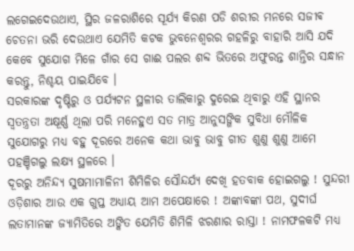ଲଗେଇଦେଉଥାଏ, ସ୍ଥିର ଜଳରାଶିରେ ସୂର୍ଯ୍ୟ କିରଣ ପଡି ଶରୀର ମନରେ ସଜୀଵ ଚେତନା ଭରି ଦେଉଥାଏ ଯେମିତି କଟକ ଭୁବନେଶ୍ୱରର ଗହଳିରୁ ବାହାରି ଆସି ଯଦି କେବେ ସୁଯୋଗ ମିଳେ ଗାଁର ସେ ଗାଈ ପଲର ଶବ୍ଦ ଭିତରେ ଅଫୁରନ୍ତ ଶାନ୍ତିର ସନ୍ଧାନ କରନ୍ତୁ, ନିଶ୍ଚୟ ପାଇଯିବେ ।
ସରକାରଙ୍କ ଦୃଷ୍ଟିରୁ ଓ ପର୍ଯ୍ୟଟନ ସ୍ଥଳୀର ତାଲିକାରୁ ଦୁରେଇ ଥିବାରୁ ଏହି ସ୍ଥାନର ସ୍ୱତନ୍ତ୍ରତା ଅକ୍ଷୂର୍ଣ୍ଣ ଥିଲା ପରି ମନେହୁଏ ସତ ମାତ୍ର ଆନୁସଙ୍ଗିକ ସୁବିଧା ମୌଳିକ ସୁଯୋଗରୁ ମଧ୍ୟ ବହୁ ଦୂରରେ ଅନେକ କଥା ଭାବୁ ଭାବୁ ଗୀତ ଶୁଣୁ ଶୁଣୁ ଆମେ ପହଞ୍ଚିଗଲୁ ଲକ୍ଷ୍ୟ ସ୍ଥଳରେ ।
ଦୂରରୁ ଅନିନ୍ଦ୍ୟ ସୁଷମାମାଳିନୀ ଶିମିଳିର ସୌନ୍ଦର୍ଯ୍ୟ ଦେଖି ହତବାକ ହୋଇଗଲୁ ! ସୁନ୍ଦରୀ ଓଡ଼ିଶାର ଆଉ ଏକ ଗୁପ୍ତ ଅଧ୍ୟାୟ ଆମ ଅପେକ୍ଷାରେ ! ଅଙ୍କାବଙ୍କା ପଥ, ସୁଦୀର୍ଘ ଲତାମାନଙ୍କ ଜ୍ୟାମିତିରେ ଅଙ୍କିତ ଯେମିତି ଶିମିଳି ଝରଣାର ରାସ୍ତା ! ନାମଫଳକଟି ମଧ୍ୟ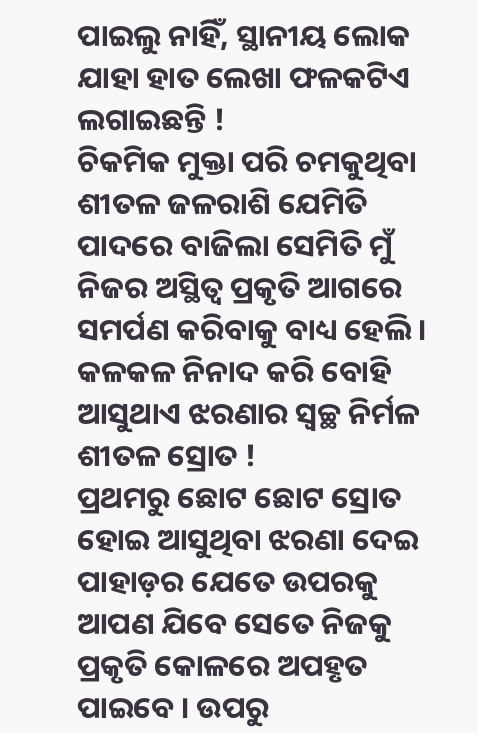ପାଇଲୁ ନାହିଁ, ସ୍ଥାନୀୟ ଲୋକ ଯାହା ହାତ ଲେଖା ଫଳକଟିଏ ଲଗାଇଛନ୍ତି !
ଚିକମିକ ମୁକ୍ତା ପରି ଚମକୁଥିବା ଶୀତଳ ଜଳରାଶି ଯେମିତି ପାଦରେ ବାଜିଲା ସେମିତି ମୁଁ ନିଜର ଅସ୍ଥିତ୍ୱ ପ୍ରକୃତି ଆଗରେ ସମର୍ପଣ କରିବାକୁ ବାଧ୍ୟ ହେଲି । କଳକଳ ନିନାଦ କରି ବୋହି ଆସୁଥାଏ ଝରଣାର ସ୍ୱଚ୍ଛ ନିର୍ମଳ ଶୀତଳ ସ୍ରୋତ !
ପ୍ରଥମରୁ ଛୋଟ ଛୋଟ ସ୍ରୋତ ହୋଇ ଆସୁଥିବା ଝରଣା ଦେଇ ପାହାଡ଼ର ଯେତେ ଉପରକୁ ଆପଣ ଯିବେ ସେତେ ନିଜକୁ ପ୍ରକୃତି କୋଳରେ ଅପହୃତ ପାଇବେ । ଉପରୁ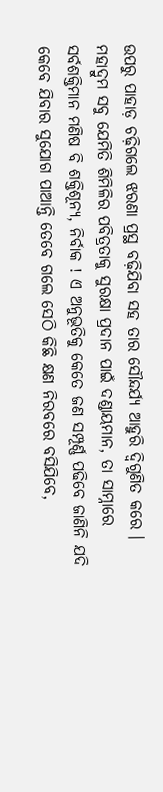ଉପରୁ ପାହାଡ଼ ଚଢ଼ିଗଲେ ଝରଣା ପ୍ରସ୍ଥ ବଢ଼ିଯିବା ସହ ତାର ସୌନ୍ଦର୍ଯ୍ୟ ଆହୁରି ଦ୍ବିଗୁଣିତ କରେ ।
ମହାଦ୍ରୁମ ସବୁ ଯେମିତି ଶିମିଳିର ପବିତ୍ରତାକୁ ସୁରକ୍ଷା ପ୍ରଦାନ ପାଇଁ ଦଣ୍ଡାୟମାନ, ତା ସାମ୍ନାରେ ସର୍ବଶକ୍ତିମାନ ମଣିଷ ବି ଶକ୍ତିଶୂନ୍ୟ, ନିର୍ବାକ ! ଏ ଅନୁଭୂତିକୁ କେତେ ଜଣ ସମ୍ପୂର୍ଣ୍ଣ ପଢିବେ ଜାଣିନି ଯଦି କେବେ ଯିବାର ସୁଯୋଗ ପାଆନ୍ତି ତେବେ ଗଲେ ସେଠି କିଛି କ୍ଷଣ ନିରବରେ ବସିଯିବେ,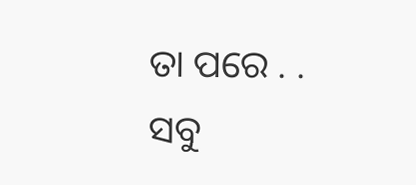ତା ପରେ . . ସବୁ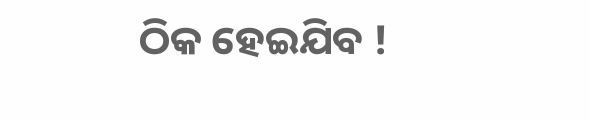ଠିକ ହେଇଯିବ !